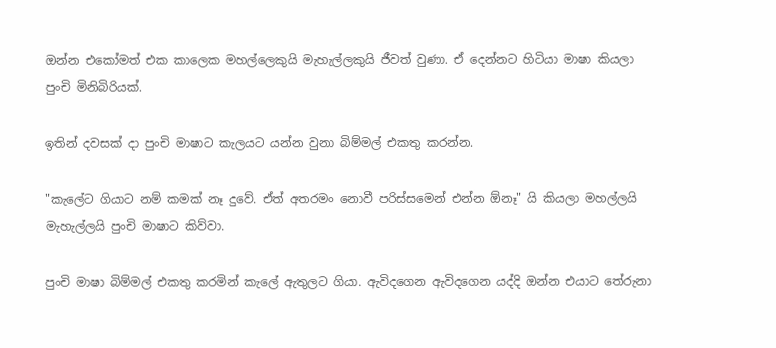ඔන්න එකෝමත් එක කාලෙක මහල්ලෙකුයි මැහැල්ලකුයි ජීවත් වුණා. ඒ දෙන්නට හිටියා මාෂා කියලා පුංචි මිනිබිරියක්.

ඉතින් දවසක් දා පුංචි මාෂාට කැලයට යන්න වුනා බිම්මල් එකතු කරන්න.

"කැලේට ගියාට නම් කමක් නෑ දුවේ. ඒත් අතරමං නොවී පරිස්සමෙන් එන්න ඕනෑ" යි කියලා මහල්ලයි මැහැල්ලයි පුංචි මාෂාට කිව්වා.

පුංචි මාෂා බිම්මල් එකතු කරමින් කැලේ ඇතුලට ගියා. ඇවිදගෙන ඇවිදගෙන යද්දි ඔන්න එයාට තේරුනා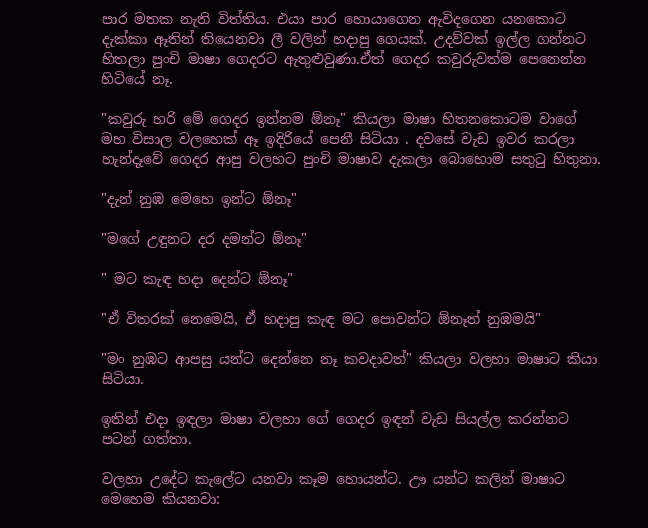පාර මතක නැති විත්තිය. එයා පාර හොයාගෙන ඇවිදගෙන යනකොට දැක්කා ඈතින් තියෙනවා ලී වලින් හදාපු ගෙයක්. උදව්වක් ඉල්ල ගන්නට හිතලා පුංචි මාෂා ගෙදරට ඇතුළුවුණා.ඒත් ගෙදර කවුරුවත්ම පෙනෙන්න හිටියේ නෑ.

"කවුරු හරි මේ ගෙදර ඉන්නම ඕනෑ" කියලා මාෂා හිතනකොටම වාගේ මහ විසාල වලහෙක් ඈ ඉදිරියේ පෙනී සිටියා . දවසේ වැඩ ඉවර කරලා හැන්දෑවේ ගෙදර ආපු වලහට පුංචි මාෂාව දැකලා බොහොම සතුටු හිතුනා.

"දැන් නුඹ මෙහෙ ඉන්ට ඕනෑ"

"මගේ උඳුනට දර දමන්ට ඕනෑ"

" මට කැඳ හදා දෙන්ට ඕනෑ"

"ඒ විතරක් නෙමෙයි, ඒ හදාපු කැඳ මට පොවන්ට ඕනෑත් නුඹමයි"

"මං නුඹට ආපසු යන්ට දෙන්නෙ නෑ කවදාවත්" කියලා වලහා මාෂාට කියා සිටියා.

ඉතින් එදා ඉඳලා මාෂා වලහා ගේ ගෙදර ඉඳන් වැඩ සියල්ල කරන්නට පටන් ගත්තා.

වලහා උදේට කැලේට යනවා කෑම හොයන්ට. ඌ යන්ට කලින් මාෂාට මෙහෙම කියනවා: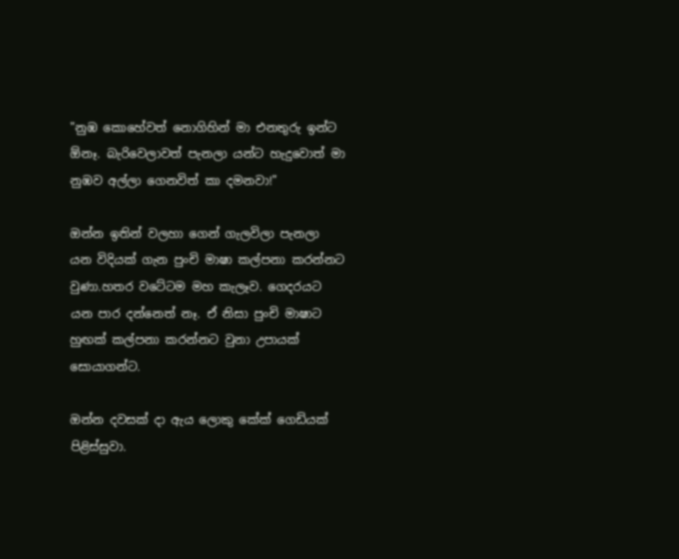"නුඹ කොහේවත් නොගිහින් මා එනතුරු ඉන්ට ඕනෑ. බැරිවෙලාවත් පැනලා යන්ට හැදුවොත් මා නුඹව අල්ලා ගෙනවිත් කා දමනවා!"

ඔන්න ඉතින් වලහා ගෙන් ගැලවිලා පැනලා යන විදියක් ගැන පුංචි මාෂා කල්පනා කරන්නට වුණා.හතර වටේටම මහ කැලෑව. ගෙදරයට යන පාර දන්නෙත් නෑ. ඒ නිසා පුංචි මාෂාට හුඟක් කල්පනා කරන්නට වුනා උපායක් සොයාගන්ට.

ඔන්න දවසක් දා ඇය ලොකු කේක් ගෙඩියක් පිළිස්සුවා.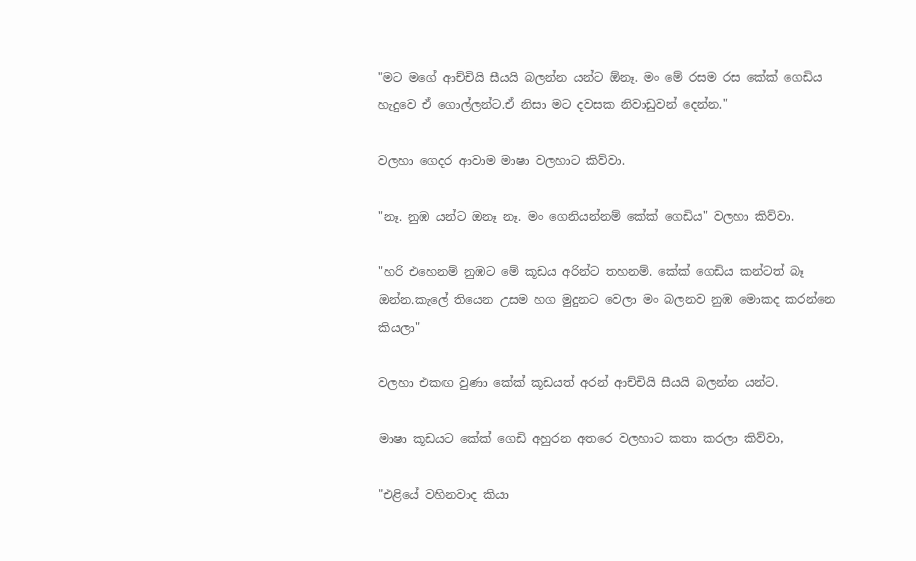"මට මගේ ආච්චියි සීයයි බලන්න යන්ට ඕනෑ. මං මේ රසම රස කේක් ගෙඩිය හැදුවෙ ඒ ගොල්ලන්ට.ඒ නිසා මට දවසක නිවාඩුවන් දෙන්න."

වලහා ගෙදර ආවාම මාෂා වලහාට කිව්වා.

"නෑ. නුඹ යන්ට ඔනෑ නෑ. මං ගෙනියන්නම් කේක් ගෙඩිය" වලහා කිව්වා.

"හරි එහෙනම් නුඹට මේ කූඩය අරින්ට තහනම්. කේක් ගෙඩිය කන්ටත් බෑ ඔන්න.කැලේ තියෙන උසම හග මුදුනට වෙලා මං බලනව නුඹ මොකද කරන්නෙ කියලා"

වලහා එකඟ වුණා කේක් කූඩයත් අරන් ආච්චියි සීයයි බලන්න යන්ට.

මාෂා කූඩයට කේක් ගෙඩි අහුරන අතරෙ වලහාට කතා කරලා කිව්වා,

"එළියේ වහිනවාද කියා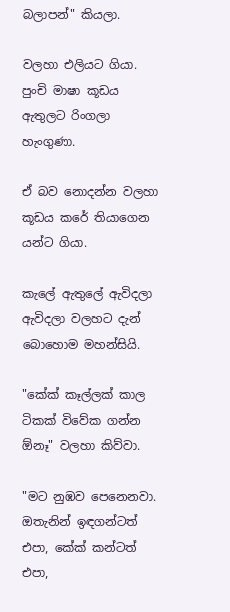බලාපන්" කියලා.

වලහා එලියට ගියා. පුංචි මාෂා කූඩය ඇතුලට රිංගලා හැංගුණා.

ඒ බව නොදන්න වලහා කූඩය කරේ තියාගෙන යන්ට ගියා.

කැලේ ඇතුලේ ඇවිදලා ඇවිදලා වලහට දැන් බොහොම මහන්සියි.

"කේක් කෑල්ලක් කාල ටිකක් විවේක ගන්න ඕනෑ" වලහා කිව්වා.

"මට නුඹව පෙනෙනවා. ඔතැනින් ඉඳගන්ටත් එපා, කේක් කන්ටත් එපා,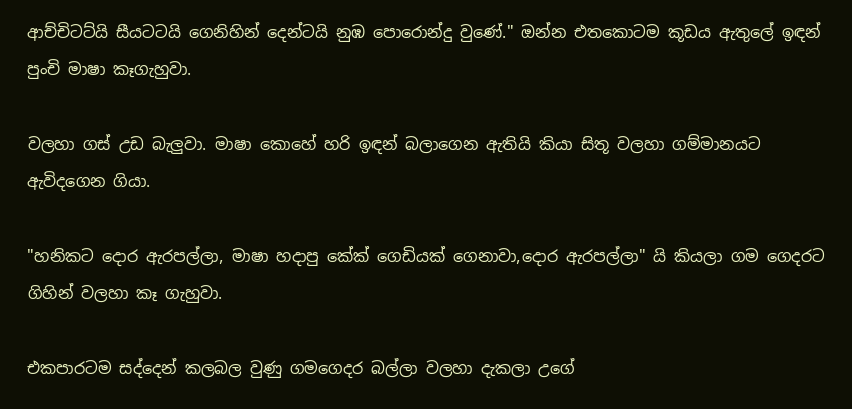ආච්චිටට්යි සීයටටයි ගෙනිහින් දෙන්ටයි නුඹ පොරොන්දු වුණේ." ඔන්න එතකොටම කූඩය ඇතුලේ ඉඳන් පුංචි මාෂා කෑගැහුවා.

වලහා ගස් උඩ බැලුවා. මාෂා කොහේ හරි ඉඳන් බලාගෙන ඇතියි කියා සිතූ වලහා ගම්මානයට ඇවිදගෙන ගියා.

"හනිකට දොර ඇරපල්ලා, මාෂා හදාපු කේක් ගෙඩියක් ගෙනාවා,දොර ඇරපල්ලා" යි කියලා ගම ගෙදරට ගිහින් වලහා කෑ ගැහුවා.

එකපාරටම සද්දෙන් කලබල වුණු ගමගෙදර බල්ලා වලහා දැකලා උගේ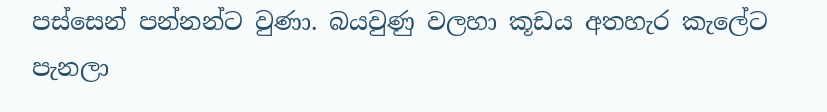පස්සෙන් පන්නන්ට වුණා. බයවුණු වලහා කූඩය අතහැර කැලේට පැනලා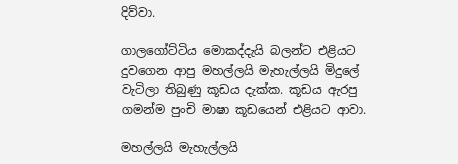දිව්වා.

ගාලගෝට්ටිය මොකද්දැයි බලන්ට එළියට දුවගෙන ආපු මහල්ලයි මැහැල්ලයි මිදුලේ වැටිලා තිබුණු කූඩය දැක්ක. කූඩය ඇරපු ගමන්ම පුංචි මාෂා කූඩයෙන් එළියට ආවා.

මහල්ලයි මැහැල්ලයි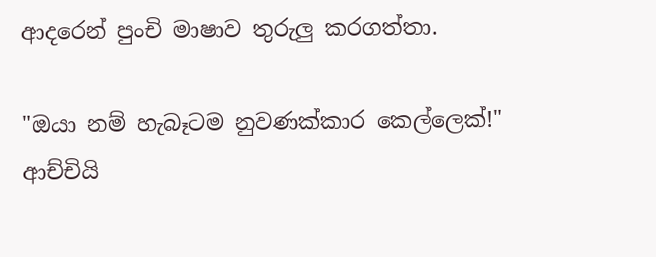ආදරෙන් පුංචි මාෂාව තුරුලු කරගත්තා.

"ඔයා නම් හැබෑටම නුවණක්කාර කෙල්ලෙක්!" ආච්චියි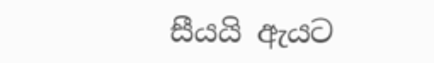සීයයි ඇයට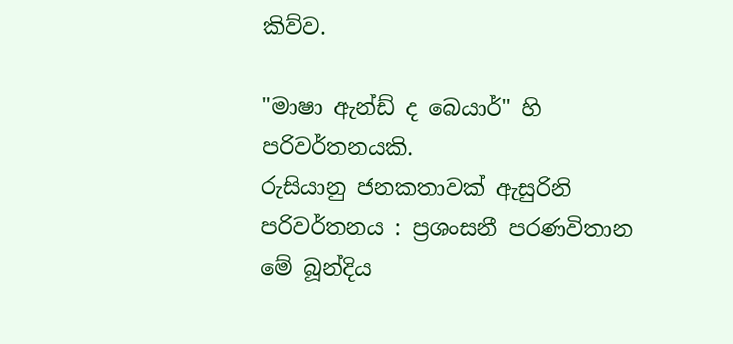කිව්ව.

"මාෂා ඇන්ඩ් ද බෙයාර්" හි පරිවර්තනයකි.
රුසියානු ජනකතාවක් ඇසුරිනි
පරිවර්තනය : ප්‍රශංසනී පරණවිතාන
මේ බූන්දිය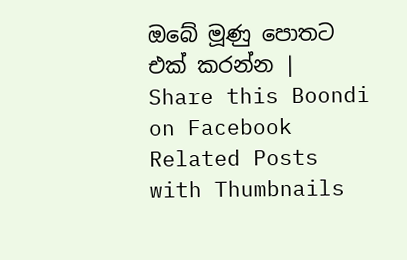ඔබේ මූණු පොතට එක් කරන්න | Share this Boondi on Facebook
Related Posts with Thumbnails